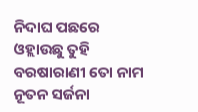ନିଦାଘ ପଛରେ ଓହ୍ଲାଉଛୁ ତୁହି
ବରଷାରାଣୀ ତୋ ନାମ
ନୂତନ ସର୍ଜନା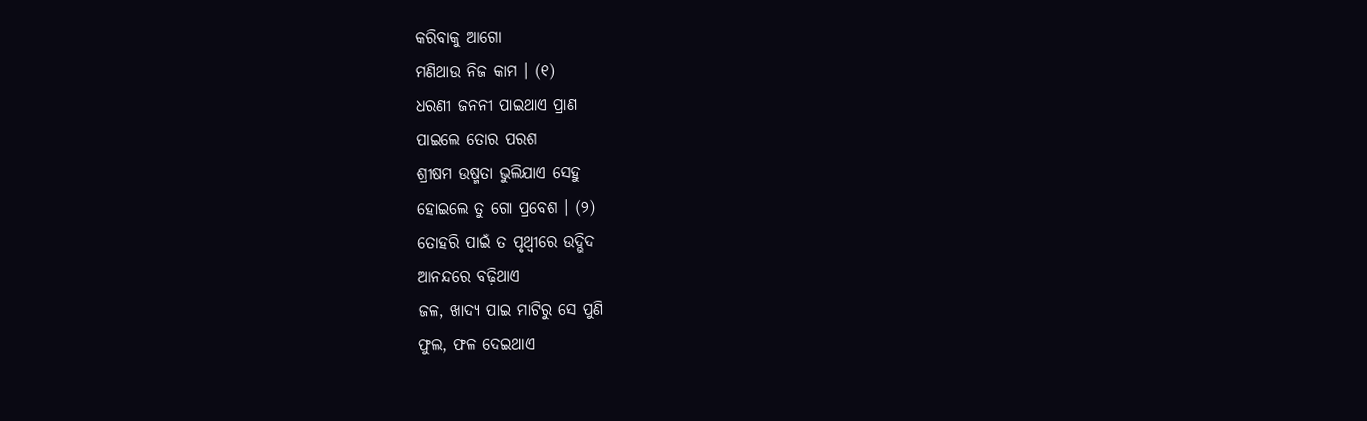କରିବାକୁ ଆଗୋ
ମଣିଥାଉ ନିଜ କାମ । (୧)
ଧରଣୀ ଜନନୀ ପାଇଥାଏ ପ୍ରାଣ
ପାଇଲେ ତୋର ପରଶ
ଶ୍ରୀଷମ ଉଷ୍ମତା ଭୁଲିଯାଏ ସେହୁ
ହୋଇଲେ ତୁ ଗୋ ପ୍ରବେଶ । (୨)
ତୋହରି ପାଇଁ ତ ପୃଥ୍ୱୀରେ ଉଦ୍ଭିଦ
ଆନନ୍ଦରେ ବଢ଼ିଥାଏ
ଜଳ, ଖାଦ୍ୟ ପାଇ ମାଟିରୁ ସେ ପୁଣି
ଫୁଲ, ଫଳ ଦେଇଥାଏ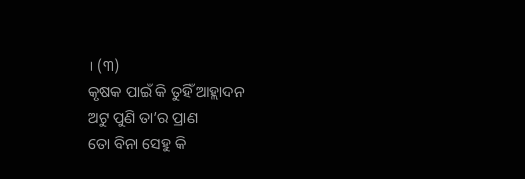। (୩)
କୃଷକ ପାଇଁ କି ତୁହିଁ ଆହ୍ଲାଦନ
ଅଟୁ ପୁଣି ତା’ର ପ୍ରାଣ
ତୋ ବିନା ସେହୁ କି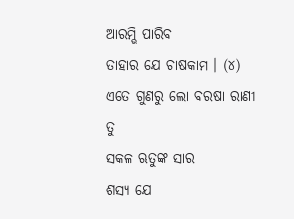ଆରମ୍ଭି ପାରିବ
ତାହାର ଯେ ଚାଷକାମ । (୪)
ଏତେ ଗୁଣରୁ ଲୋ ବରଷା ରାଣୀ ତୁ
ସକଳ ଋତୁଙ୍କ ସାର
ଶସ୍ୟ ଯେ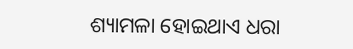ଶ୍ୟାମଳା ହୋଇଥାଏ ଧରା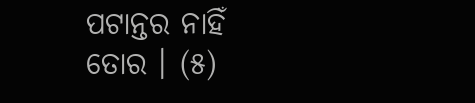ପଟାନ୍ତର ନାହିଁ ତୋର । (୫)